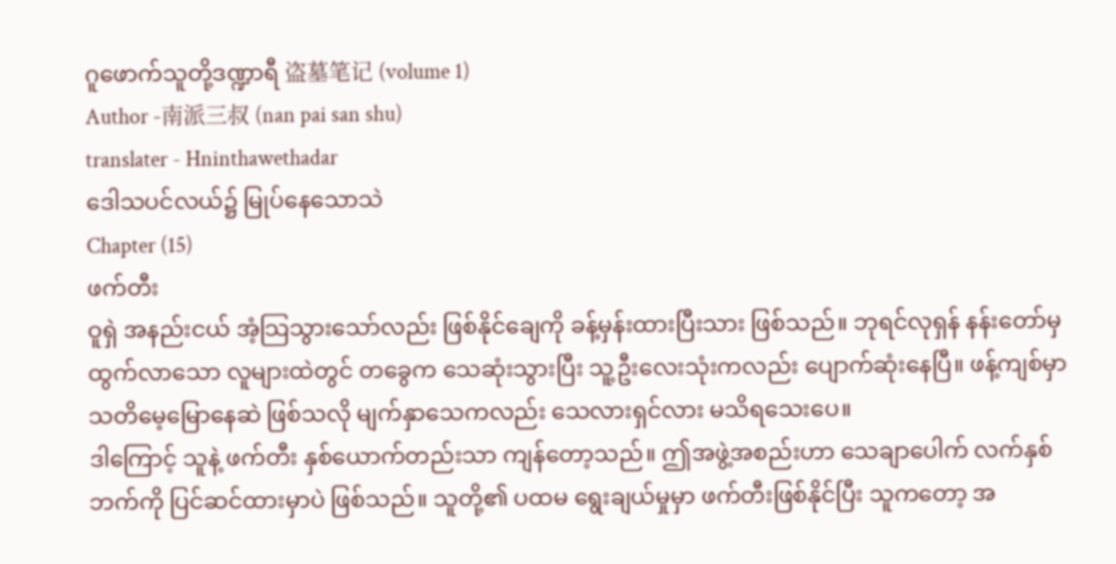ဂူဖောက်သူတို့ဒဏ္ဍာရီ 盗墓笔记 (volume 1)
Author -南派三叔 (nan pai san shu)
translater - Hninthawethadar
ဒေါသပင်လယ်၌ မြုပ်နေသောသဲ
Chapter (15)
ဖက်တီး
ဝူရှဲ အနည်းငယ် အံ့သြသွားသော်လည်း ဖြစ်နိုင်ချေကို ခန့်မှန်းထားပြီးသား ဖြစ်သည်။ ဘုရင်လုရှန် နန်းတော်မှ ထွက်လာသော လူများထဲတွင် တခွေက သေဆုံးသွားပြီး သူ့ဦးလေးသုံးကလည်း ပျောက်ဆုံးနေပြီ။ ဖန့်ကျစ်မှာ သတိမေ့မြောနေဆဲ ဖြစ်သလို မျက်နှာသေကလည်း သေလားရှင်လား မသိရသေးပေ။
ဒါကြောင့် သူနဲ့ ဖက်တီး နှစ်ယောက်တည်းသာ ကျန်တော့သည်။ ဤအဖွဲ့အစည်းဟာ သေချာပေါက် လက်နှစ်ဘက်ကို ပြင်ဆင်ထားမှာပဲ ဖြစ်သည်။ သူတို့၏ ပထမ ရွေးချယ်မှုမှာ ဖက်တီးဖြစ်နိုင်ပြီး သူကတော့ အ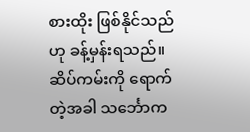စားထိုး ဖြစ်နိုင်သည်ဟု ခန့်မှန်းရသည်။
ဆိပ်ကမ်းကို ရောက်တဲ့အခါ သင်္ဘောက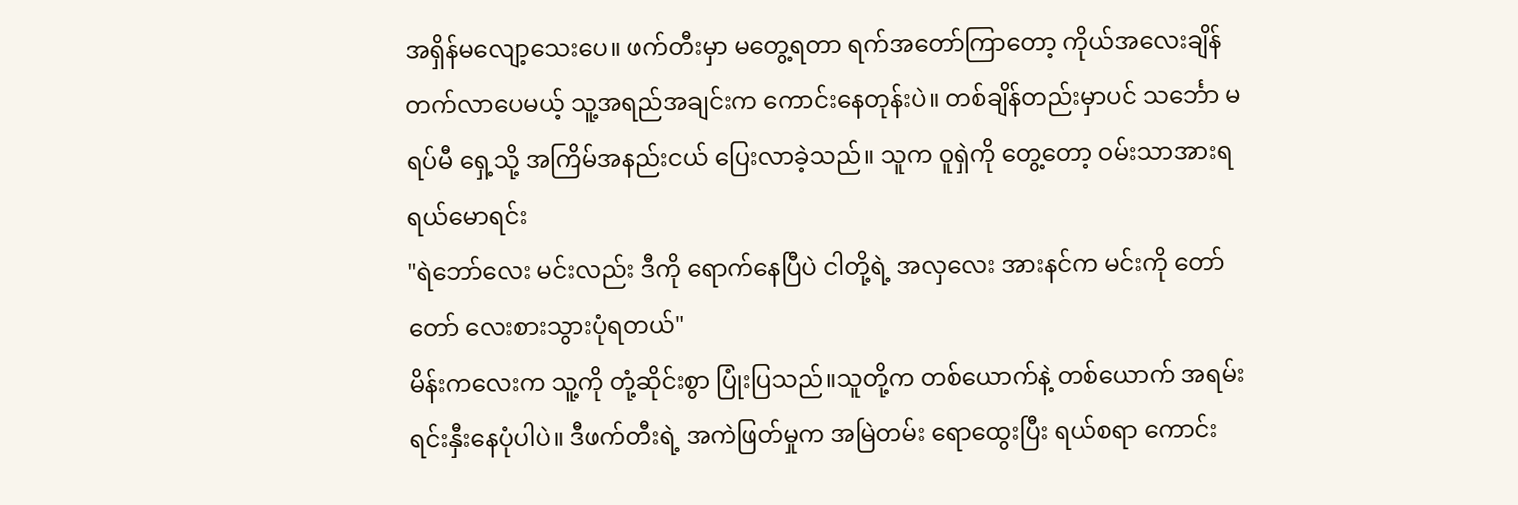အရှိန်မလျော့သေးပေ။ ဖက်တီးမှာ မတွေ့ရတာ ရက်အတော်ကြာတော့ ကိုယ်အလေးချိန် တက်လာပေမယ့် သူ့အရည်အချင်းက ကောင်းနေတုန်းပဲ။ တစ်ချိန်တည်းမှာပင် သင်္ဘော မရပ်မီ ရှေ့သို့ အကြိမ်အနည်းငယ် ပြေးလာခဲ့သည်။ သူက ဝူရှဲကို တွေ့တော့ ဝမ်းသာအားရ ရယ်မောရင်း
"ရဲဘော်လေး မင်းလည်း ဒီကို ရောက်နေပြီပဲ ငါတို့ရဲ့ အလှလေး အားနင်က မင်းကို တော်တော် လေးစားသွားပုံရတယ်"
မိန်းကလေးက သူ့ကို တုံ့ဆိုင်းစွာ ပြုံးပြသည်။သူတို့က တစ်ယောက်နဲ့ တစ်ယောက် အရမ်း ရင်းနှီးနေပုံပါပဲ။ ဒီဖက်တီးရဲ့ အကဲဖြတ်မှုက အမြဲတမ်း ရောထွေးပြီး ရယ်စရာ ကောင်း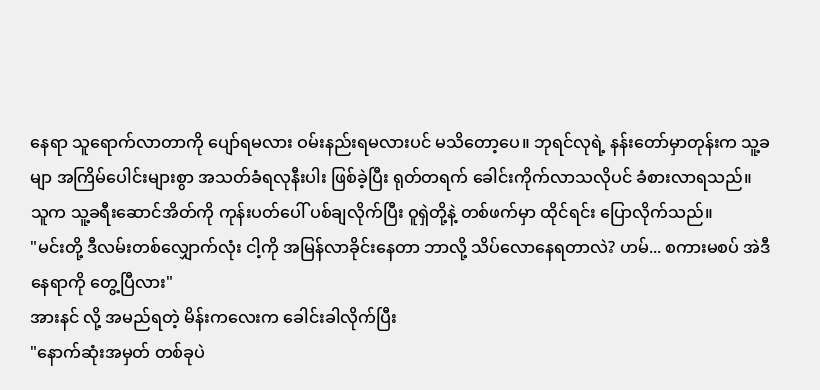နေရာ သူရောက်လာတာကို ပျော်ရမလား ဝမ်းနည်းရမလားပင် မသိတော့ပေ။ ဘုရင်လုရဲ့ နန်းတော်မှာတုန်းက သူ့ခမျာ အကြိမ်ပေါင်းများစွာ အသတ်ခံရလုနီးပါး ဖြစ်ခဲ့ပြီး ရုတ်တရက် ခေါင်းကိုက်လာသလိုပင် ခံစားလာရသည်။
သူက သူ့ခရီးဆောင်အိတ်ကို ကုန်းပတ်ပေါ် ပစ်ချလိုက်ပြီး ဝူရှဲတို့နဲ့ တစ်ဖက်မှာ ထိုင်ရင်း ပြောလိုက်သည်။
"မင်းတို့ ဒီလမ်းတစ်လျှောက်လုံး ငါ့ကို အမြန်လာခိုင်းနေတာ ဘာလို့ သိပ်လောနေရတာလဲ? ဟမ်... စကားမစပ် အဲဒီနေရာကို တွေ့ပြီလား"
အားနင် လို့ အမည်ရတဲ့ မိန်းကလေးက ခေါင်းခါလိုက်ပြီး
"နောက်ဆုံးအမှတ် တစ်ခုပဲ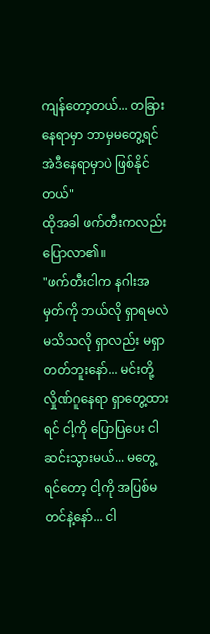ကျန်တော့တယ်... တခြားနေရာမှာ ဘာမှမတွေ့ရင် အဲဒီနေရာမှာပဲ ဖြစ်နိုင်တယ်"
ထိုအခါ ဖက်တီးကလည်း ပြောလာ၏။
"ဖက်တီးငါက နဂါးအမှတ်ကို ဘယ်လို ရှာရမလဲ မသိသလို ရှာလည်း မရှာတတ်ဘူးနော်... မင်းတို့ လှိုဏ်ဂူနေရာ ရှာတွေ့ထားရင် ငါ့ကို ပြောပြပေး ငါဆင်းသွားမယ်... မတွေ့ရင်တော့ ငါ့ကို အပြစ်မတင်နဲ့နော်... ငါ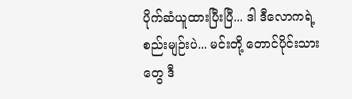ပိုက်ဆံယူထားပြီးပြီ... ဒါ ဒီလောကရဲ့ စည်းမျဉ်းပဲ... မင်းတို့ တောင်ပိုင်းသားတွေ ဒီ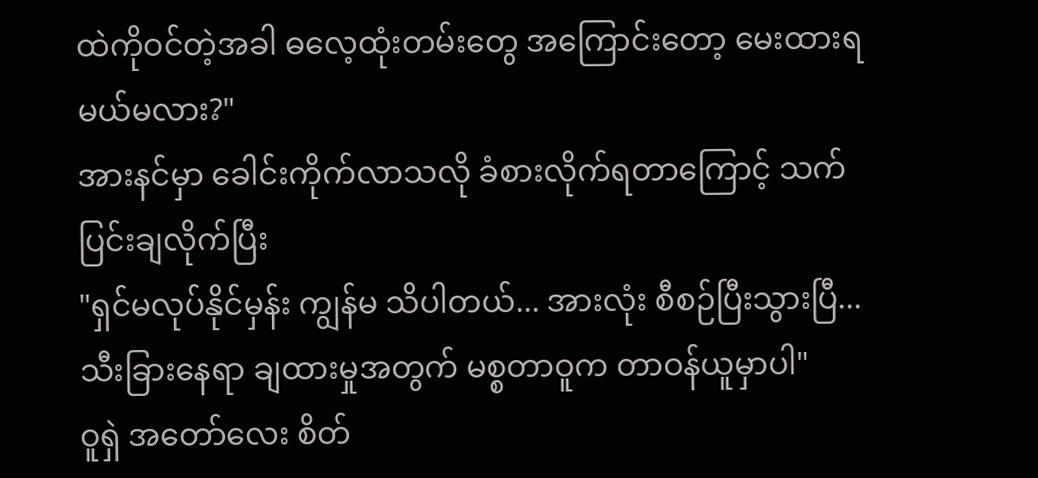ထဲကိုဝင်တဲ့အခါ ဓလေ့ထုံးတမ်းတွေ အကြောင်းတော့ မေးထားရမယ်မလား?"
အားနင်မှာ ခေါင်းကိုက်လာသလို ခံစားလိုက်ရတာကြောင့် သက်ပြင်းချလိုက်ပြီး
"ရှင်မလုပ်နိုင်မှန်း ကျွန်မ သိပါတယ်... အားလုံး စီစဉ်ပြီးသွားပြီ... သီးခြားနေရာ ချထားမှုအတွက် မစ္စတာဝူက တာဝန်ယူမှာပါ"
ဝူရှဲ အတော်လေး စိတ်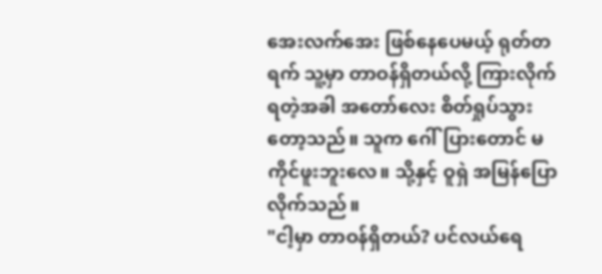အေးလက်အေး ဖြစ်နေပေမယ့် ရုတ်တရက် သူ့မှာ တာဝန်ရှိတယ်လို့ ကြားလိုက်ရတဲ့အခါ အတော်လေး စိတ်ရှုပ်သွားတော့သည်။ သူက ဂေါ်ပြားတောင် မကိုင်ဖူးဘူးလေ။ သို့နှင့် ဝူရှဲ အမြန်ပြောလိုက်သည်။
"ငါ့မှာ တာဝန်ရှိတယ်? ပင်လယ်ရေ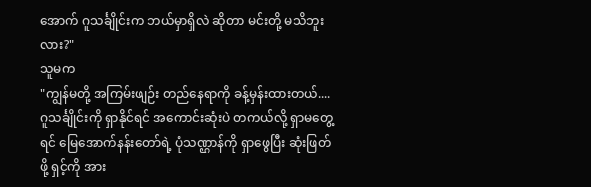အောက် ဂူသင်္ချိုင်းက ဘယ်မှာရှိလဲ ဆိုတာ မင်းတို့ မသိဘူးလား?"
သူမက
"ကျွန်မတို့ အကြမ်းဖျဉ်း တည်နေရာကို ခန့်မှန်းထားတယ်.... ဂူသင်္ချိုင်းကို ရှာနိုင်ရင် အကောင်းဆုံးပဲ တကယ်လို့ ရှာမတွေ့ရင် မြေအောက်နန်းတော်ရဲ့ ပုံသဏ္ဌာန်ကို ရှာဖွေပြီး ဆုံးဖြတ်ဖို့ ရှင့်ကို အား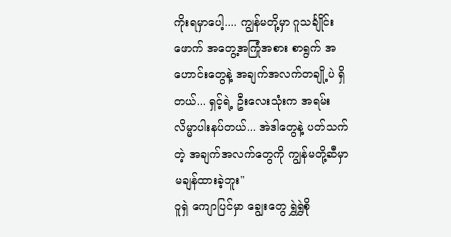ကိုးရမှာပေါ့.... ကျွန်မတို့မှာ ဂူသင်္ချိုင်းဖောက် အတွေ့အကြုံအစား စာရွက် အဟောင်းတွေနဲ့ အချက်အလက်တချို့ပဲ ရှိတယ်... ရှင့်ရဲ့ ဦးလေးသုံးက အရမ်း လိမ္မာပါးနပ်တယ်... အဲဒါတွေနဲ့ ပတ်သက်တဲ့ အချက်အလက်တွေကို ကျွန်မတို့ဆီမှာ မချန်ထားခဲ့ဘူး"
ဝူရှဲ ကျောပြင်မှာ ချွေးတွေ ရွှဲရွှဲစို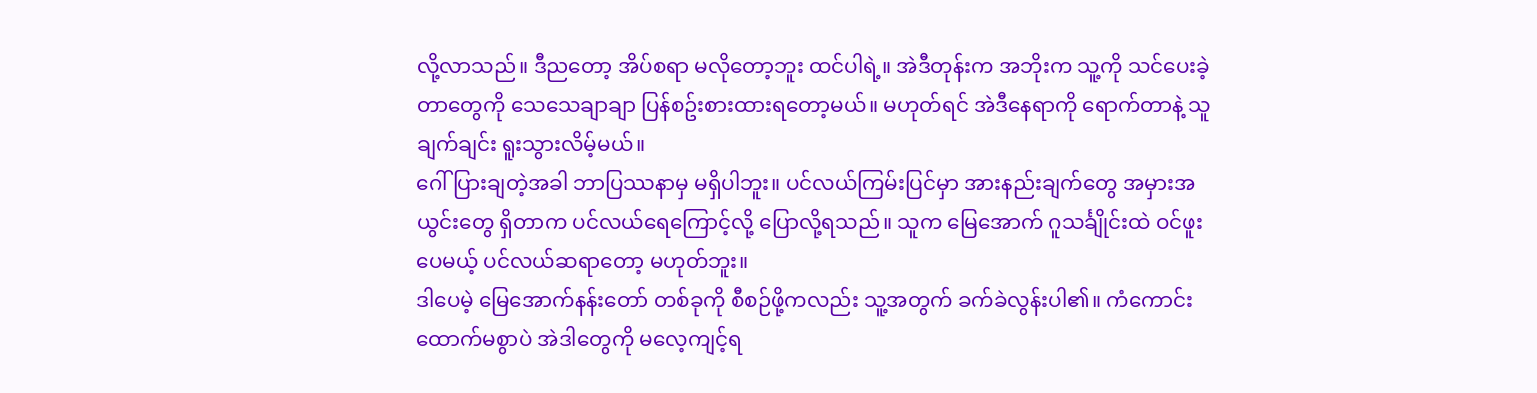လို့လာသည်။ ဒီညတော့ အိပ်စရာ မလိုတော့ဘူး ထင်ပါရဲ့။ အဲဒီတုန်းက အဘိုးက သူ့ကို သင်ပေးခဲ့တာတွေကို သေသေချာချာ ပြန်စဥ်းစားထားရတော့မယ်။ မဟုတ်ရင် အဲဒီနေရာကို ရောက်တာနဲ့ သူချက်ချင်း ရူးသွားလိမ့်မယ်။
ဂေါ်ပြားချတဲ့အခါ ဘာပြဿနာမှ မရှိပါဘူး။ ပင်လယ်ကြမ်းပြင်မှာ အားနည်းချက်တွေ အမှားအယွင်းတွေ ရှိတာက ပင်လယ်ရေကြောင့်လို့ ပြောလို့ရသည်။ သူက မြေအောက် ဂူသင်္ချိုင်းထဲ ဝင်ဖူးပေမယ့် ပင်လယ်ဆရာတော့ မဟုတ်ဘူး။
ဒါပေမဲ့ မြေအောက်နန်းတော် တစ်ခုကို စီစဉ်ဖို့ကလည်း သူ့အတွက် ခက်ခဲလွန်းပါ၏။ ကံကောင်းထောက်မစွာပဲ အဲဒါတွေကို မလေ့ကျင့်ရ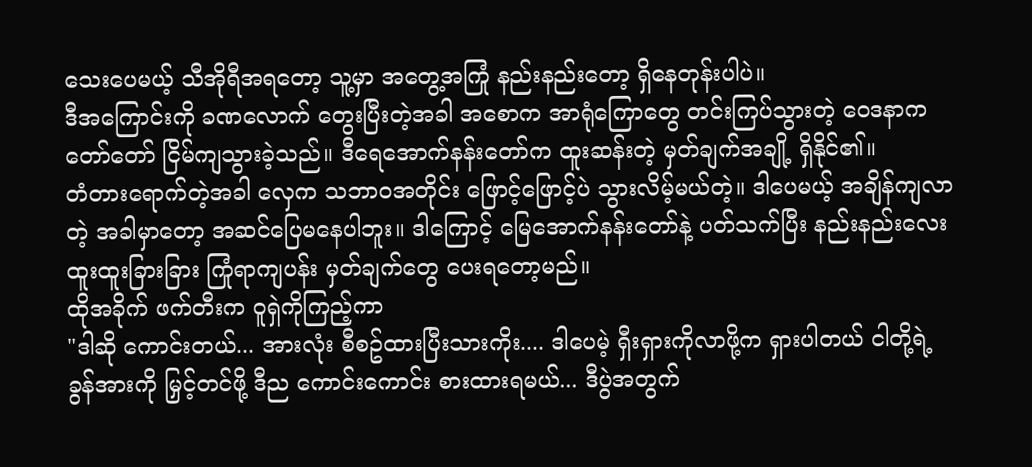သေးပေမယ့် သီအိုရီအရတော့ သူ့မှာ အတွေ့အကြုံ နည်းနည်းတော့ ရှိနေတုန်းပါပဲ။
ဒီအကြောင်းကို ခဏလောက် တွေးပြီးတဲ့အခါ အစောက အာရုံကြောတွေ တင်းကြပ်သွားတဲ့ ဝေဒနာက တော်တော် ငြိမ်ကျသွားခဲ့သည်။ ဒီရေအောက်နန်းတော်က ထူးဆန်းတဲ့ မှတ်ချက်အချို့ ရှိနိုင်၏။
တံတားရောက်တဲ့အခါ လှေက သဘာဝအတိုင်း ဖြောင့်ဖြောင့်ပဲ သွားလိမ့်မယ်တဲ့။ ဒါပေမယ့် အချိန်ကျလာတဲ့ အခါမှာတော့ အဆင်ပြေမနေပါဘူး။ ဒါကြောင့် မြေအောက်နန်းတော်နဲ့ ပတ်သက်ပြီး နည်းနည်းလေး ထူးထူးခြားခြား ကြုံရာကျပန်း မှတ်ချက်တွေ ပေးရတော့မည်။
ထိုအခိုက် ဖက်တီးက ဝူရှဲကိုကြည့်ကာ
"ဒါဆို ကောင်းတယ်... အားလုံး စီစဥ်ထားပြီးသားကိုး.... ဒါပေမဲ့ ရှီးရှားကိုလာဖို့က ရှားပါတယ် ငါတို့ရဲ့ ခွန်အားကို မြှင့်တင်ဖို့ ဒီည ကောင်းကောင်း စားထားရမယ်... ဒီပွဲအတွက်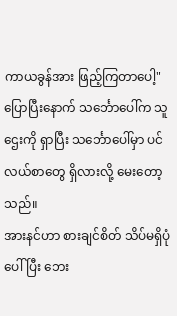ကာယခွန်အား ဖြည့်ကြတာပေါ့"
ပြောပြီးနောက် သင်္ဘောပေါ်က သူဌေးကို ရှာပြီး သင်္ဘောပေါ်မှာ ပင်လယ်စာတွေ ရှိလားလို့ မေးတော့သည်။
အားနင်ဟာ စားချင်စိတ် သိပ်မရှိပုံပေါ်ပြီး ဘေး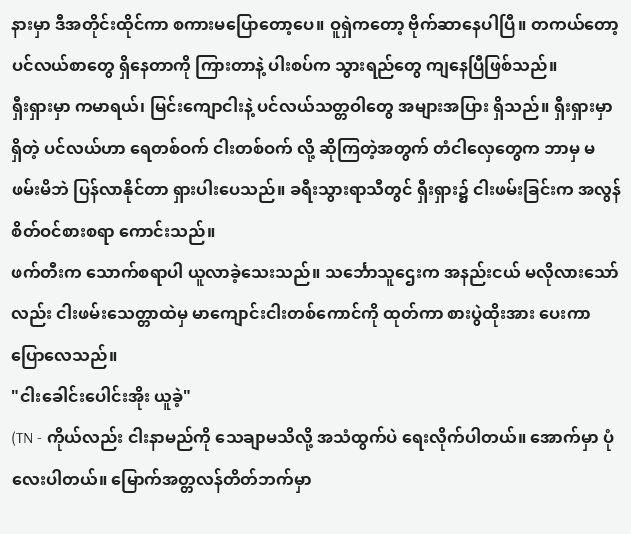နားမှာ ဒီအတိုင်းထိုင်ကာ စကားမပြောတော့ပေ။ ဝူရှဲကတော့ ဗိုက်ဆာနေပါပြီ။ တကယ်တော့ ပင်လယ်စာတွေ ရှိနေတာကို ကြားတာနဲ့ ပါးစပ်က သွားရည်တွေ ကျနေပြီဖြစ်သည်။
ရှီးရှားမှာ ကမာရယ်၊ မြင်းကျောငါးနဲ့ ပင်လယ်သတ္တဝါတွေ အများအပြား ရှိသည်။ ရှီးရှားမှာရှိတဲ့ ပင်လယ်ဟာ ရေတစ်ဝက် ငါးတစ်ဝက် လို့ ဆိုကြတဲ့အတွက် တံငါလှေတွေက ဘာမှ မဖမ်းမိဘဲ ပြန်လာနိုင်တာ ရှားပါးပေသည်။ ခရီးသွားရာသီတွင် ရှီးရှား၌ ငါးဖမ်းခြင်းက အလွန်စိတ်ဝင်စားစရာ ကောင်းသည်။
ဖက်တီးက သောက်စရာပါ ယူလာခဲ့သေးသည်။ သင်္ဘောသူဌေးက အနည်းငယ် မလိုလားသော်လည်း ငါးဖမ်းသေတ္တာထဲမှ မာကျောင်းငါးတစ်ကောင်ကို ထုတ်ကာ စားပွဲထိုးအား ပေးကာ ပြောလေသည်။
"ငါးခေါင်းပေါင်းအိုး ယူခဲ့"
(TN - ကိုယ်လည်း ငါးနာမည်ကို သေချာမသိလို့ အသံထွက်ပဲ ရေးလိုက်ပါတယ်။ အောက်မှာ ပုံလေးပါတယ်။ မြောက်အတ္တလန်တိတ်ဘက်မှာ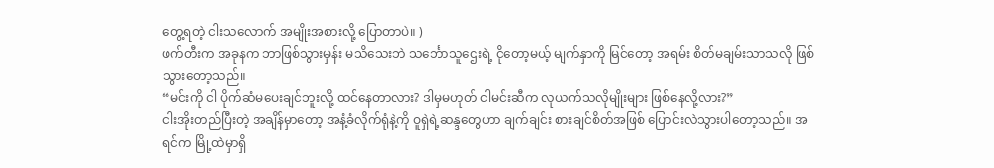တွေ့ရတဲ့ ငါးသလောက် အမျိုးအစားလို့ ပြောတာပဲ။ )
ဖက်တီးက အခုနက ဘာဖြစ်သွားမှန်း မသိသေးဘဲ သင်္ဘောသူဌေးရဲ့ ငိုတော့မယ့် မျက်နှာကို မြင်တော့ အရမ်း စိတ်မချမ်းသာသလို ဖြစ်သွားတော့သည်။
“မင်းကို ငါ ပိုက်ဆံမပေးချင်ဘူးလို့ ထင်နေတာလား? ဒါမှမဟုတ် ငါမင်းဆီက လုယက်သလိုမျိုးများ ဖြစ်နေလို့လား?”
ငါးအိုးတည်ပြီးတဲ့ အချိန်မှာတော့ အနံ့ခံလိုက်ရုံနဲ့ကို ဝူရှဲရဲ့ဆန္ဒတွေဟာ ချက်ချင်း စားချင်စိတ်အဖြစ် ပြောင်းလဲသွားပါတော့သည်။ အရင်က မြို့ထဲမှာရှိ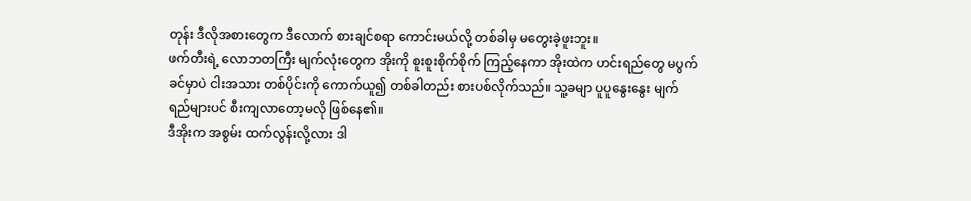တုန်း ဒီလိုအစားတွေက ဒီလောက် စားချင်စရာ ကောင်းမယ်လို့ တစ်ခါမှ မတွေးခဲ့ဖူးဘူး။
ဖက်တီးရဲ့ လောဘတကြီး မျက်လုံးတွေက အိုးကို စူးစူးစိုက်စိုက် ကြည့်နေကာ အိုးထဲက ဟင်းရည်တွေ မပွက်ခင်မှာပဲ ငါးအသား တစ်ပိုင်းကို ကောက်ယူ၍ တစ်ခါတည်း စားပစ်လိုက်သည်။ သူ့ခမျာ ပူပူနွေးနွေး မျက်ရည်များပင် စီးကျလာတော့မလို ဖြစ်နေ၏။
ဒီအိုးက အစွမ်း ထက်လွန်းလို့လား ဒါ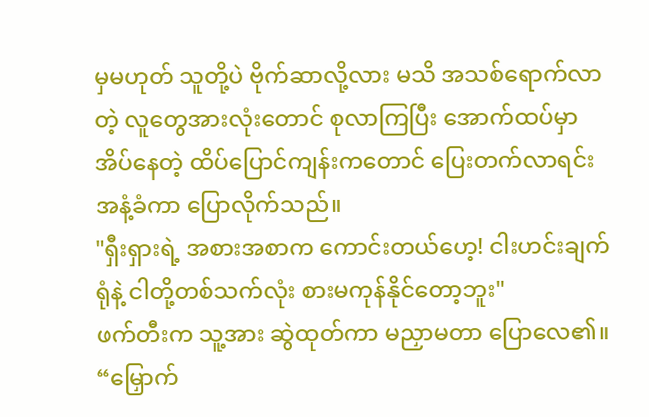မှမဟုတ် သူတို့ပဲ ဗိုက်ဆာလို့လား မသိ အသစ်ရောက်လာတဲ့ လူတွေအားလုံးတောင် စုလာကြပြီး အောက်ထပ်မှာ အိပ်နေတဲ့ ထိပ်ပြောင်ကျန်းကတောင် ပြေးတက်လာရင်း အနံ့ခံကာ ပြောလိုက်သည်။
"ရှီးရှားရဲ့ အစားအစာက ကောင်းတယ်ဟေ့! ငါးဟင်းချက်ရုံနဲ့ ငါတို့တစ်သက်လုံး စားမကုန်နိုင်တော့ဘူး"
ဖက်တီးက သူ့အား ဆွဲထုတ်ကာ မညှာမတာ ပြောလေ၏။
“မြှောက်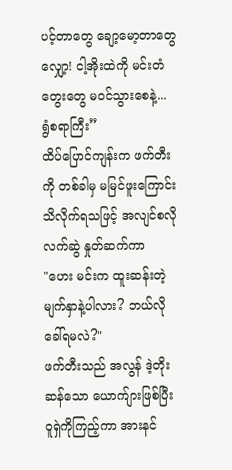ပင့်တာတွေ ချော့မော့တာတွေ လျှော့! ငါ့အိုးထဲကို မင်းတံတွေးတွေ မဝင်သွားစေနဲ့... ရွံစရာကြီး”
ထိပ်ပြောင်ကျန်းက ဖက်တီးကို တစ်ခါမှ မမြင်ဖူးကြောင်း သိလိုက်ရသဖြင့် အလျင်စလို လက်ဆွဲ နှုတ်ဆက်ကာ
"ဟေး မင်းက ထူးဆန်းတဲ့ မျက်နှာနဲ့ပါလား? ဘယ်လိုခေါ်ရမလဲ?"
ဖက်တီးသည် အလွန် ဒဲ့တိုးဆန်သော ယောက်ျားဖြစ်ပြီး ဝူရှဲကိုကြည့်ကာ အားနင်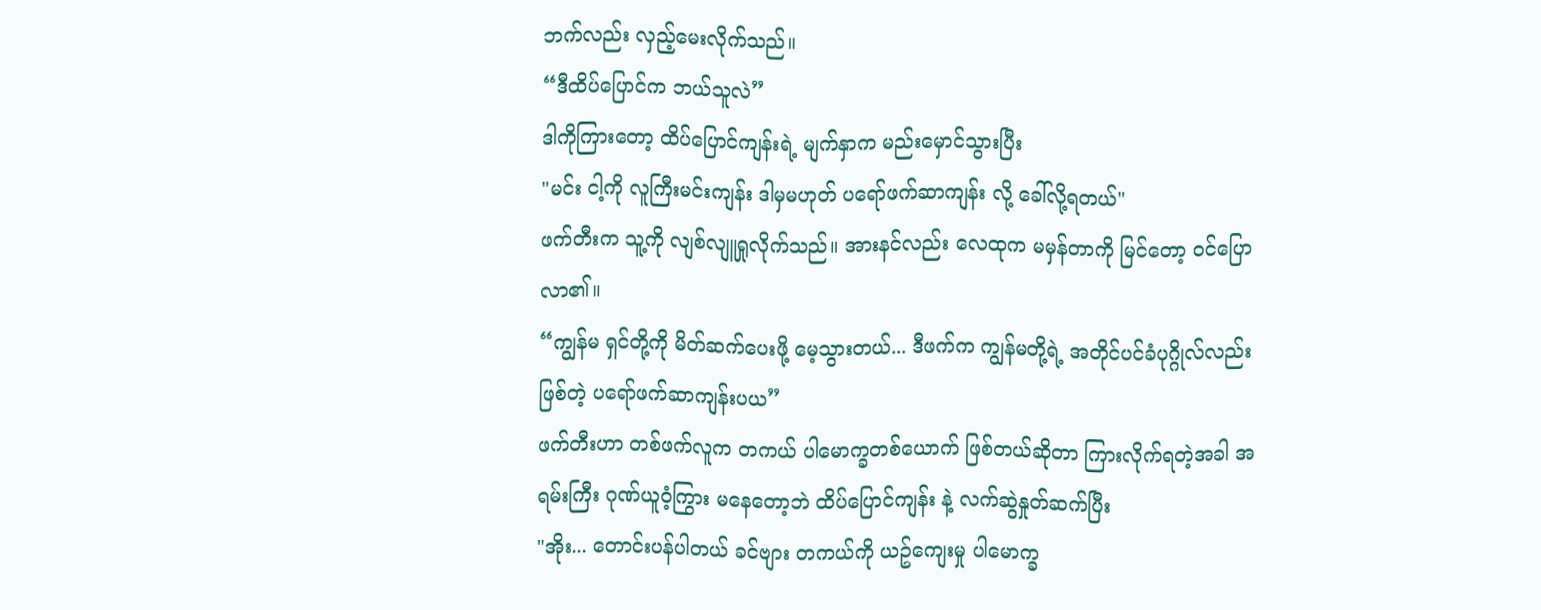ဘက်လည်း လှည့်မေးလိုက်သည်။
“ဒီထိပ်ပြောင်က ဘယ်သူလဲ”
ဒါကိုကြားတော့ ထိပ်ပြောင်ကျန်းရဲ့ မျက်နှာက မည်းမှောင်သွားပြီး
"မင်း ငါ့ကို လူကြီးမင်းကျန်း ဒါမှမဟုတ် ပရော်ဖက်ဆာကျန်း လို့ ခေါ်လို့ရတယ်"
ဖက်တီးက သူ့ကို လျစ်လျူရှုလိုက်သည်။ အားနင်လည်း လေထုက မမှန်တာကို မြင်တော့ ဝင်ပြောလာ၏။
“ကျွန်မ ရှင်တို့ကို မိတ်ဆက်ပေးဖို့ မေ့သွားတယ်... ဒီဖက်က ကျွန်မတို့ရဲ့ အတိုင်ပင်ခံပုဂ္ဂိုလ်လည်း ဖြစ်တဲ့ ပရော်ဖက်ဆာကျန်းပယ”
ဖက်တီးဟာ တစ်ဖက်လူက တကယ် ပါမောက္ခတစ်ယောက် ဖြစ်တယ်ဆိုတာ ကြားလိုက်ရတဲ့အခါ အရမ်းကြီး ဂုဏ်ယူဝံ့ကြွား မနေတော့ဘဲ ထိပ်ပြောင်ကျန်း နဲ့ လက်ဆွဲနှုတ်ဆက်ပြီး
"အိုး... တောင်းပန်ပါတယ် ခင်ဗျား တကယ်ကို ယဥ်ကျေးမှု ပါမောက္ခ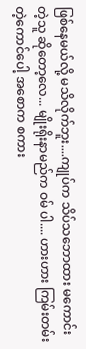ဖြစ်နေမယ်လို့ မသိလိုက်ဘူး....ကျုပ်က သိပ်သဘောထား မကောင်းတဲ့သူ ဆိုတော့လေ... မျိုးရိုးနာမည်က ဝမ် ပါ.... ဟားဟား ကြမ်းတမ်းတဲ့ကောင်ပေါ့ အစောက စကား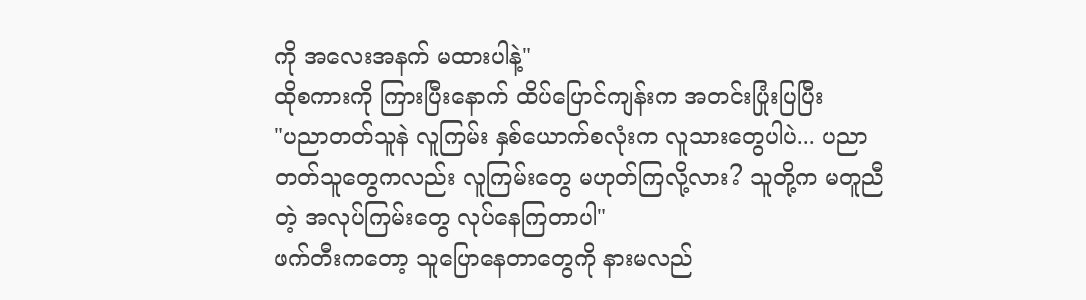ကို အလေးအနက် မထားပါနဲ့"
ထိုစကားကို ကြားပြီးနောက် ထိပ်ပြောင်ကျန်းက အတင်းပြုံးပြပြီး
"ပညာတတ်သူနဲ လူကြမ်း နှစ်ယောက်စလုံးက လူသားတွေပါပဲ... ပညာတတ်သူတွေကလည်း လူကြမ်းတွေ မဟုတ်ကြလို့လား? သူတို့က မတူညီတဲ့ အလုပ်ကြမ်းတွေ လုပ်နေကြတာပါ"
ဖက်တီးကတော့ သူပြောနေတာတွေကို နားမလည်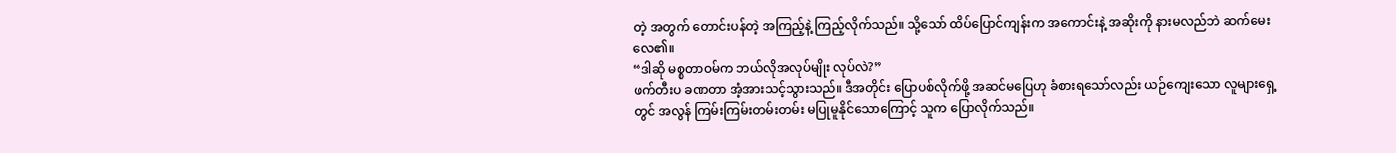တဲ့ အတွက် တောင်းပန်တဲ့ အကြည့်နဲ့ ကြည့်လိုက်သည်။ သို့သော် ထိပ်ပြောင်ကျန်းက အကောင်းနဲ့ အဆိုးကို နားမလည်ဘဲ ဆက်မေးလေ၏။
“ဒါဆို မစ္စတာဝမ်က ဘယ်လိုအလုပ်မျိုး လုပ်လဲ?”
ဖက်တီးပ ခဏတာ အံ့အားသင့်သွားသည်။ ဒီအတိုင်း ပြောပစ်လိုက်ဖို့ အဆင်မပြေဟု ခံစားရသော်လည်း ယဉ်ကျေးသော လူများရှေ့တွင် အလွန် ကြမ်းကြမ်းတမ်းတမ်း မပြုမူနိုင်သောကြောင့် သူက ပြောလိုက်သည်။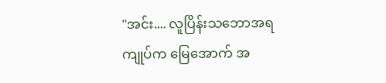"အင်း.... လူပြိန်းသဘောအရ ကျုပ်က မြေအောက် အ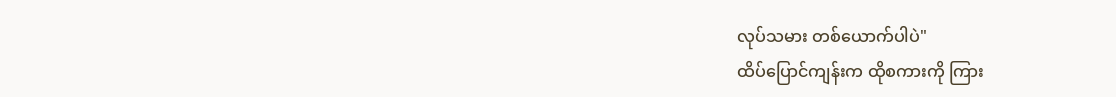လုပ်သမား တစ်ယောက်ပါပဲ"
ထိပ်ပြောင်ကျန်းက ထိုစကားကို ကြား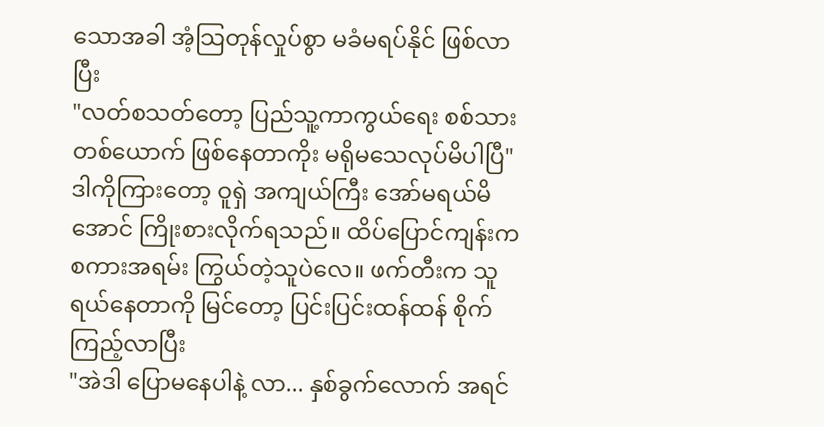သောအခါ အံ့သြတုန်လှုပ်စွာ မခံမရပ်နိုင် ဖြစ်လာပြီး
"လတ်စသတ်တော့ ပြည်သူ့ကာကွယ်ရေး စစ်သား တစ်ယောက် ဖြစ်နေတာကိုး မရိုမသေလုပ်မိပါပြီ"
ဒါကိုကြားတော့ ဝူရှဲ အကျယ်ကြီး အော်မရယ်မိအောင် ကြိုးစားလိုက်ရသည်။ ထိပ်ပြောင်ကျန်းက စကားအရမ်း ကြွယ်တဲ့သူပဲလေ။ ဖက်တီးက သူရယ်နေတာကို မြင်တော့ ပြင်းပြင်းထန်ထန် စိုက်ကြည့်လာပြီး
"အဲဒါ ပြောမနေပါနဲ့ လာ... နှစ်ခွက်လောက် အရင်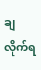ချလိုက်ရ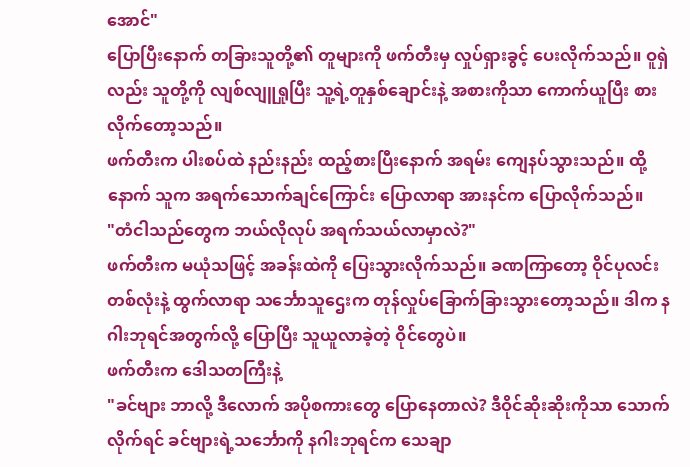အောင်"
ပြောပြီးနောက် တခြားသူတို့၏ တူများကို ဖက်တီးမှ လှုပ်ရှားခွင့် ပေးလိုက်သည်။ ဝူရှဲလည်း သူတို့ကို လျစ်လျူရှုပြီး သူ့ရဲ့တူနှစ်ချောင်းနဲ့ အစားကိုသာ ကောက်ယူပြီး စားလိုက်တော့သည်။
ဖက်တီးက ပါးစပ်ထဲ နည်းနည်း ထည့်စားပြီးနောက် အရမ်း ကျေနပ်သွားသည်။ ထို့နောက် သူက အရက်သောက်ချင်ကြောင်း ပြောလာရာ အားနင်က ပြောလိုက်သည်။
"တံငါသည်တွေက ဘယ်လိုလုပ် အရက်သယ်လာမှာလဲ?"
ဖက်တီးက မယုံသဖြင့် အခန်းထဲကို ပြေးသွားလိုက်သည်။ ခဏကြာတော့ ဝိုင်ပုလင်း တစ်လုံးနဲ့ ထွက်လာရာ သင်္ဘောသူဌေးက တုန်လှုပ်ခြောက်ခြားသွားတော့သည်။ ဒါက နဂါးဘုရင်အတွက်လို့ ပြောပြီး သူယူလာခဲ့တဲ့ ဝိုင်တွေပဲ။
ဖက်တီးက ဒေါသတကြီးနဲ့
"ခင်ဗျား ဘာလို့ ဒီလောက် အပိုစကားတွေ ပြောနေတာလဲ? ဒီဝိုင်ဆိုးဆိုးကိုသာ သောက်လိုက်ရင် ခင်ဗျားရဲ့သင်္ဘောကို နဂါးဘုရင်က သေချာ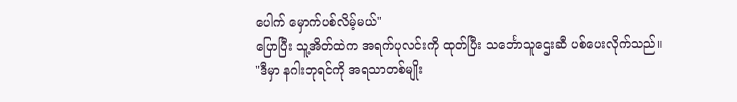ပေါက် မှောက်ပစ်လိမ့်မယ်"
ပြောပြီး သူ့အိတ်ထဲက အရက်ပုလင်းကို ထုတ်ပြီး သင်္ဘောသူဌေးဆီ ပစ်ပေးလိုက်သည်။
"ဒီမှာ နဂါးဘုရင်ကို အရသာတစ်မျိုး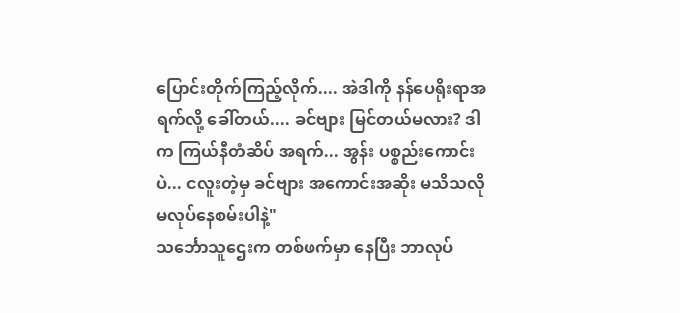ပြောင်းတိုက်ကြည့်လိုက်.... အဲဒါကို နန်ပေရိုးရာအရက်လို့ ခေါ်တယ်.... ခင်ဗျား မြင်တယ်မလား? ဒါက ကြယ်နီတံဆိပ် အရက်... အွန်း ပစ္စည်းကောင်းပဲ... ငလူးတဲ့မှ ခင်ဗျား အကောင်းအဆိုး မသိသလို မလုပ်နေစမ်းပါနဲ့"
သင်္ဘောသူဌေးက တစ်ဖက်မှာ နေပြီး ဘာလုပ်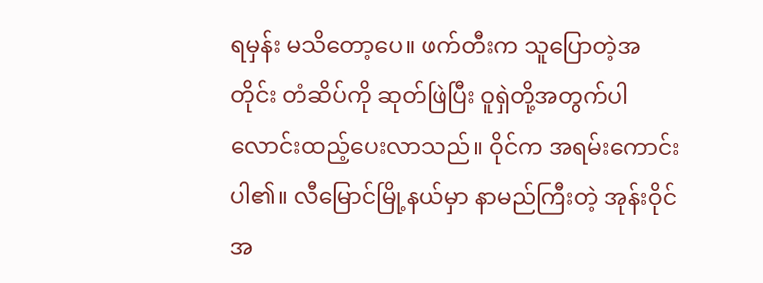ရမှန်း မသိတော့ပေ။ ဖက်တီးက သူပြောတဲ့အတိုင်း တံဆိပ်ကို ဆုတ်ဖြဲပြီး ဝူရှဲတို့အတွက်ပါ လောင်းထည့်ပေးလာသည်။ ဝိုင်က အရမ်းကောင်းပါ၏။ လီမြောင်မြို့နယ်မှာ နာမည်ကြီးတဲ့ အုန်းဝိုင်အ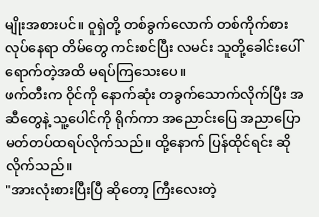မျိုးအစားပင်။ ဝူရှဲတို့ တစ်ခွက်လောက် တစ်ကိုက်စား လုပ်နေရာ တိမ်တွေ ကင်းစင်ပြီး လမင်း သူတို့ခေါင်းပေါ် ရောက်တဲ့အထိ မရပ်ကြသေးပေ။
ဖက်တီးက ဝိုင်ကို နောက်ဆုံး တခွက်သောက်လိုက်ပြီး အဆီတွေနဲ့ သူ့ပေါင်ကို ရိုက်ကာ အညောင်းပြေ အညာပြော မတ်တပ်ထရပ်လိုက်သည်။ ထို့နောက် ပြန်ထိုင်ရင်း ဆိုလိုက်သည်။
"အားလုံးစားပြီးပြီ ဆိုတော့ ကြီးလေးတဲ့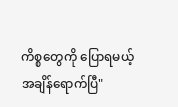ကိစ္စတွေကို ပြောရမယ့် အချိန်ရောက်ပြီ"